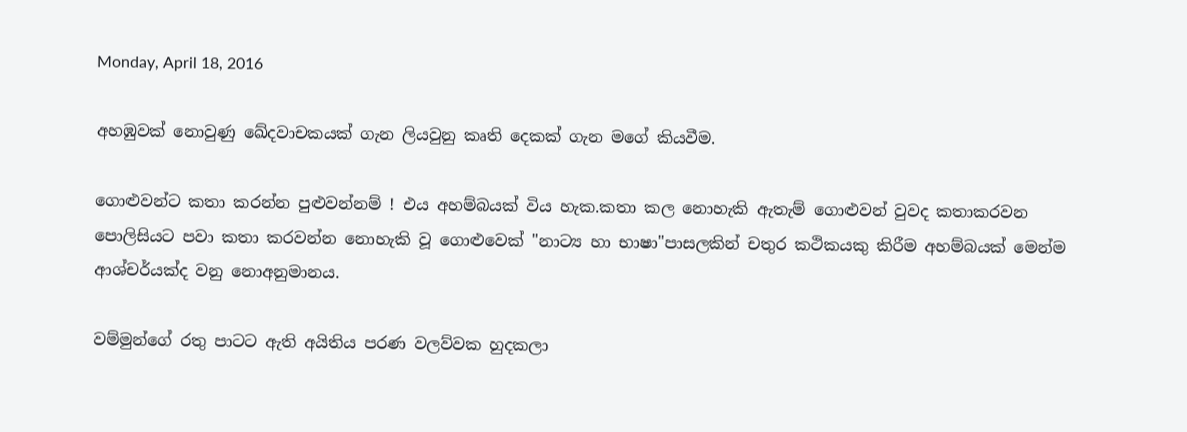Monday, April 18, 2016

අහඹුවක් නොවුණු ඛේදවාචකයක් ගැන ලියවුනු කෘති දෙකක් ගැන මගේ කියවීම.

ගොළුවන්ට කතා කරන්න පුළුවන්නම් ! එය අහම්බයක් විය හැක.කතා කල නොහැකි ඇතැම් ගොළුවන් වුවද කතාකරවන පොලිසියට පවා කතා කරවන්න නොහැකි වූ ගොළුවෙක් "නාට්‍ය හා භාෂා"පාසලකින් චතුර කථිකයකු කිරීම අහම්බයක් මෙන්ම ආශ්චර්යක්ද වනු නොඅනුමානය.

වම්මුන්ගේ රතු පාටට ඇති අයිතිය පරණ වලව්වක හුදකලා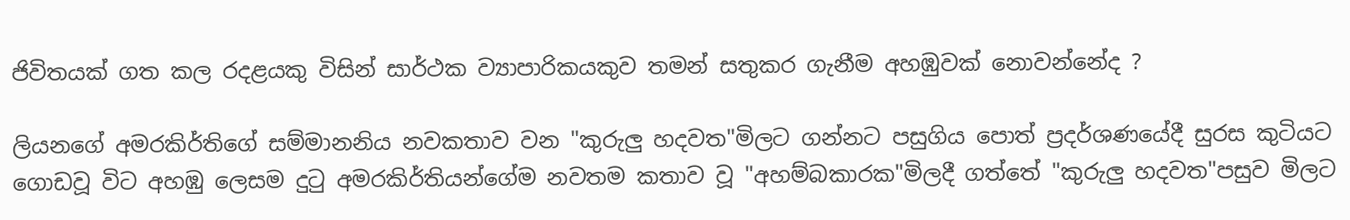ජිවිතයක් ගත කල රදළයකු විසින් සාර්ථක ව්‍යාපාරිකයකුව තමන් සතුකර ගැනීම අහඹුවක් නොවන්නේද ?

ලියනගේ අමරකිර්තිගේ සම්මානනිය නවකතාව වන "කුරුලු හදවත"මිලට ගන්නට පසුගිය පොත් ප්‍රදර්ශණයේදී සුරස කුටියට ගොඩවූ විට අහඹු ලෙසම දුටු අමරකිර්තියන්ගේම නවතම කතාව වූ "අහම්බකාරක"මිලදී ගත්තේ "කුරුලු හදවත"පසුව මිලට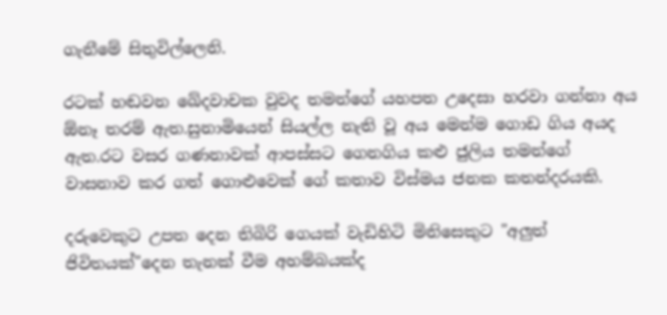ගැනීමේ සිතුවිල්ලෙනි.

රටක් හඬවන ඛේදවාචක වුවද තමන්ගේ යහපත උදෙසා හරවා ගන්නා අය ඕනෑ තරම් ඇත.සුනාමියෙන් සියල්ල නැති වූ අය මෙන්ම ගොඩ ගිය අයද ඇත.රට වසර ගණනාවක් ආපස්සට ගෙනගිය කළු ජුලිය තමන්ගේ වාසනාව කර ගත් ගොළුවෙක් ගේ කතාව විස්මය ජනක කතන්දරයකි.

දරුවෙකුට උපත දෙන තිබිරි ගෙයක් වැඩිහිටි මිනිසෙකුට "අලුත් ජිවිතයක්"දෙන තැනක් වීම අහම්බයක්ද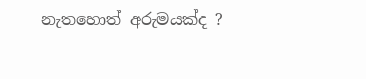නැතහොත් අරුමයක්ද ?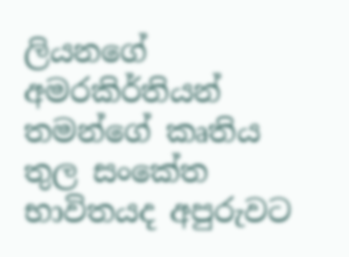ලියනගේ අමරකිර්තියන් තමන්ගේ කෘතිය තුල සංකේත භාවිතයද අපුරුවට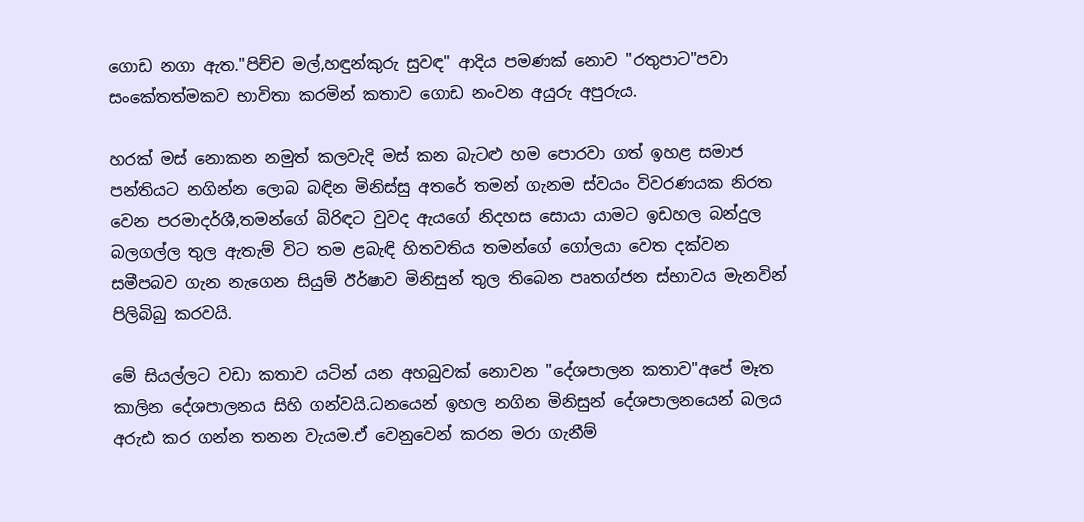ගොඩ නගා ඇත."පිච්ච මල්,හඳුන්කුරු සුවඳ" ආදිය පමණක් නොව "රතුපාට"පවා සංකේතත්මකව භාවිතා කරමින් කතාව ගොඩ නංවන අයුරු අපුරුය.

හරක් මස් නොකන නමුත් කලවැදි මස් කන බැටළු හම පොරවා ගත් ඉහළ සමාජ පන්තියට නගින්න ලොබ බඳින මිනිස්සු අතරේ තමන් ගැනම ස්වයං විවරණයක නිරත වෙන පරමාදර්ශී,තමන්ගේ බිරිඳට වුවද ඇයගේ නිදහස සොයා යාමට ඉඩහල බන්දුල බලගල්ල තුල ඇතැම් විට තම ළබැඳි හිතවතිය තමන්ගේ ගෝලයා වෙත දක්වන සමීපබව ගැන නැගෙන සියුම් ඊර්ෂාව මිනිසුන් තුල තිබෙන පෘතග්ජන ස්භාවය මැනවින් පිලිබිබු කරවයි.

මේ සියල්ලට වඩා කතාව යටින් යන අහබුවක් නොවන "දේශපාලන කතාව"අපේ මෑත කාලින දේශපාලනය සිහි ගන්වයි.ධනයෙන් ඉහල නගින මිනිසුන් දේශපාලනයෙන් බලය අරුඪ කර ගන්න තනන වැයම.ඒ වෙනුවෙන් කරන මරා ගැනීම්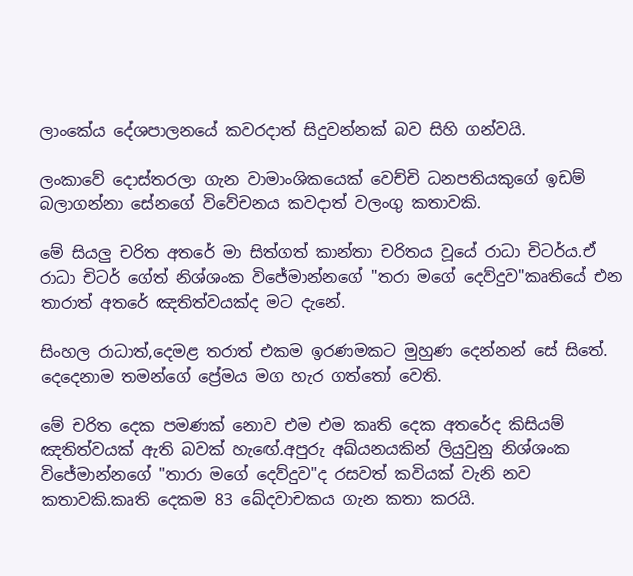ලාංකේය දේශපාලනයේ කවරදාත් සිදුවන්නක් බව සිහි ගන්වයි.

ලංකාවේ දොස්තරලා ගැන වාමාංශිකයෙක් වෙච්චි ධනපතියකුගේ ඉඩම් බලාගන්නා සේනගේ විවේචනය කවදාත් වලංගු කතාවකි.

මේ සියලු චරිත අතරේ මා සිත්ගත් කාන්තා චරිතය වූයේ රාධා චිටර්ය.ඒ රාධා චිටර් ගේත් නිශ්ශංක විජේමාන්නගේ "තරා මගේ දෙව්දුව"කෘතියේ එන තාරාත් අතරේ ඤතිත්වයක්ද මට දැනේ.

සිංහල රාධාත්,දෙමළ තරාත් එකම ඉරණමකට මුහුණ දෙන්නන් සේ සිතේ.
දෙදෙනාම තමන්ගේ ප්‍රේමය මග හැර ගත්තෝ වෙති.

මේ චරිත දෙක පමණක් නොව එම එම කෘති දෙක අතරේද කිසියම් ඤතිත්වයක් ඇති බවක් හැඟේ.අපුරු අඛ්යනයකින් ලියුවුනු නිශ්ශංක විජේමාන්නගේ "තාරා මගේ දෙව්දුව"ද රසවත් කවියක් වැනි නව කතාවකි.කෘති දෙකම 83 ඛේදවාචකය ගැන කතා කරයි.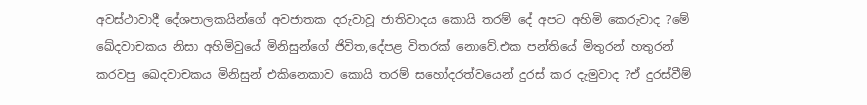අවස්ථාවාදී දේශපාලකයින්ගේ අවජාතක දරුවාවූ ජාතිවාදය කොයි තරම් දේ අපට අහිමි කෙරුවාද ?මේ ඛේදවාචකය නිසා අහිමිවුයේ මිනිසුන්ගේ ජිවිත,දේපළ විතරක් නොවේ.එක පන්තියේ මිතුරන් හතුරන් කරවපු ඛෙදවාචකය මිනිසුන් එකිනෙකාව කොයි තරම් සහෝදරත්වයෙන් දුරස් කර දැමුවාද ?ඒ දුරස්වීම්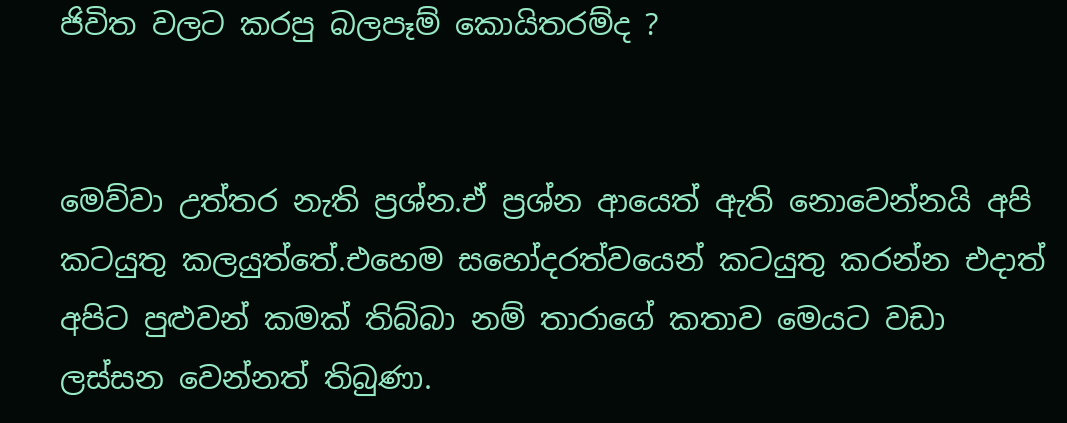ජිවිත වලට කරපු බලපෑම් කොයිතරම්ද ?


මෙව්වා උත්තර නැති ප්‍රශ්න.ඒ ප්‍රශ්න ආයෙත් ඇති නොවෙන්නයි අපි කටයුතු කලයුත්තේ.එහෙම සහෝදරත්වයෙන් කටයුතු කරන්න එදාත් අපිට පුළුවන් කමක් තිබ්බා නම් තාරාගේ කතාව මෙයට වඩා ලස්සන වෙන්නත් තිබුණා.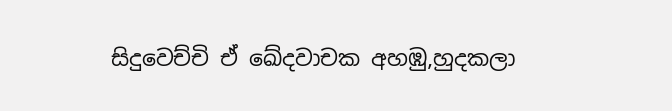සිදුවෙච්චි ඒ ඛේදවාචක අහඹු,හුදකලා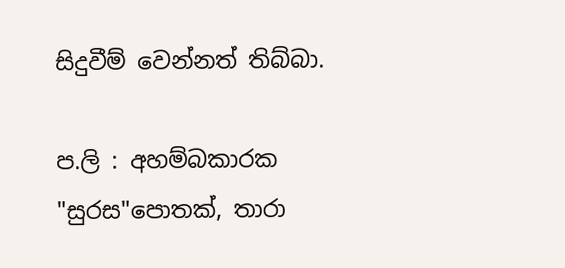සිදුවීම් වෙන්නත් තිබ්බා.

ප.ලි : අහම්බකාරක "සුරස"පොතක්, තාරා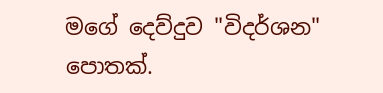මගේ දෙව්දුව "විදර්ශන" පොතක්.